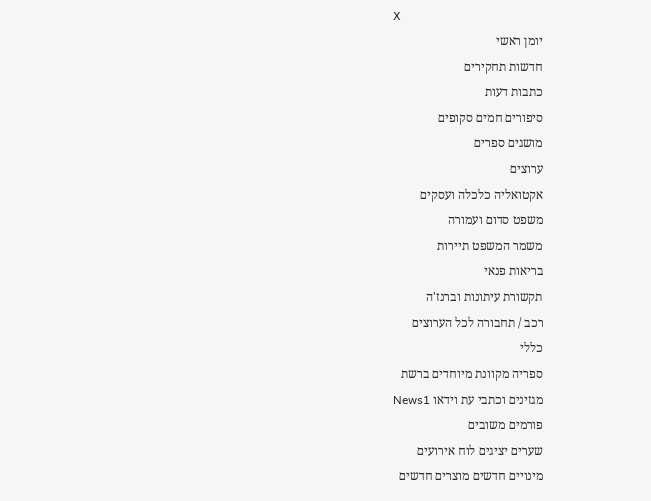X
יומן ראשי
חדשות תחקירים
כתבות דעות
סיפורים חמים סקופים
מושגים ספרים
ערוצים
אקטואליה כלכלה ועסקים
משפט סדום ועמורה
משמר המשפט תיירות
בריאות פנאי
תקשורת עיתונות וברנז'ה
רכב / תחבורה לכל הערוצים
כללי
ספריה מקוונת מיוחדים ברשת
מגזינים וכתבי עת וידאו News1
פורמים משובים
שערים יציגים לוח אירועים
מינויים חדשים מוצרים חדשים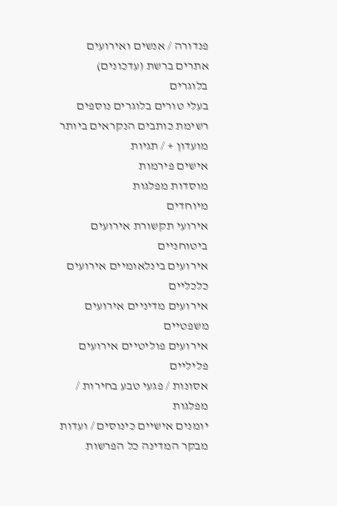פנדורה / אנשים ואירועים
אתרים ברשת (עדכונים)
בלוגרים
בעלי טורים בלוגרים נוספים
רשימת כותבים הנקראים ביותר
מועדון + / תגיות
אישים פירמות
מוסדות מפלגות
מיוחדים
אירועי תקשורת אירועים ביטוחניים
אירועים בינלאומיים אירועים כלכליים
אירועים מדיניים אירועים משפטיים
אירועים פוליטיים אירועים פליליים
אסונות / פגעי טבע בחירות / מפלגות
יומנים אישיים כינוסים / ועדות
מבקר המדינה כל הפרשות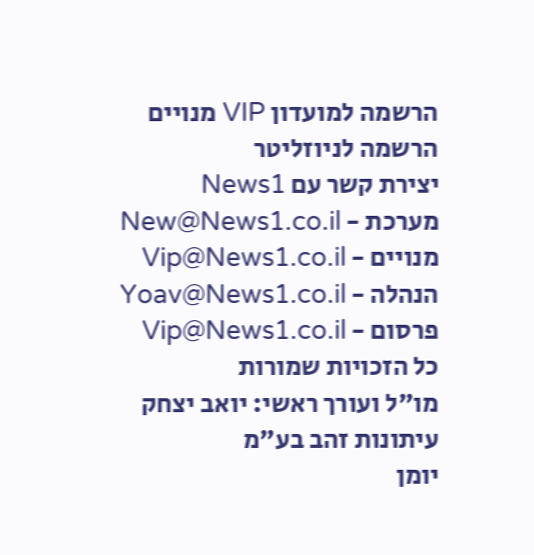הרשמה למועדון VIP מנויים
הרשמה לניוזליטר
יצירת קשר עם News1
מערכת - New@News1.co.il
מנויים - Vip@News1.co.il
הנהלה - Yoav@News1.co.il
פרסום - Vip@News1.co.il
כל הזכויות שמורות
מו"ל ועורך ראשי: יואב יצחק
עיתונות זהב בע"מ
יומן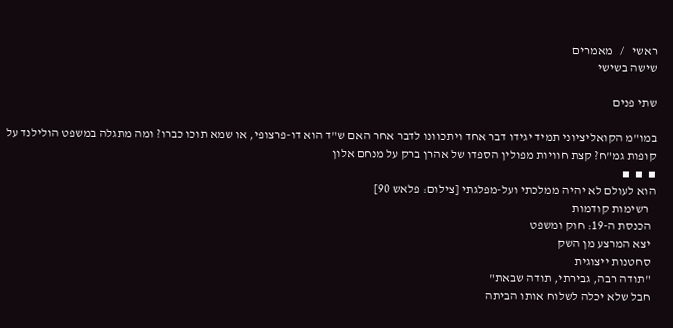ראשי   /   מאמרים
שישה בשישי

שתי פנים

במו"מ הקואליציוני תמיד יגידו דבר אחד ויתכוונו לדבר אחר האם ש"ד הוא דו-פרצופי, או שמא תוכו כברו? ומה מתגלה במשפט הולילנד על קופות גמ"ח? קצת חוויות מפולין הספדו של אהרן ברק על מנחם אלון
▪  ▪  ▪
הוא לעולם לא יהיה ממלכתי ועל-מפלגתי [צילום: פלאש 90]
   רשימות קודמות
  הכנסת ה-19: חוק ומשפט
  יצא המרצע מן השק
  סחטנות ייצוגית
  "תודה רבה, גבירתי, תודה שבאת"
  חבל שלא יכלה לשלוח אותו הביתה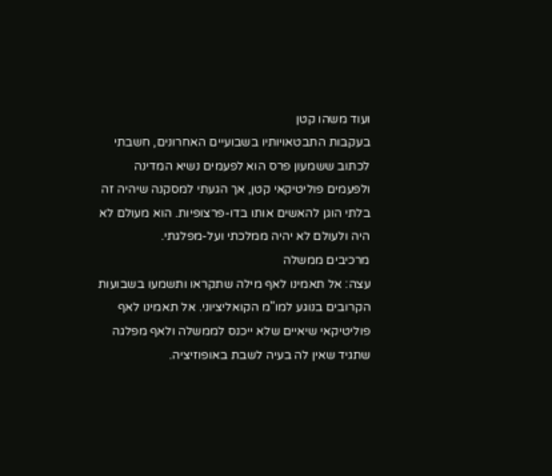ועוד משהו קטן
בעקבות התבטאויותיו בשבועיים האחרונים, חשבתי לכתוב ששמעון פרס הוא לפעמים נשיא המדינה ולפעמים פוליטיקאי קטן, אך הגעתי למסקנה שיהיה זה בלתי הוגן להאשים אותו בדו-פרצופיות. הוא מעולם לא היה ולעולם לא יהיה ממלכתי ועל-מפלגתי.
מרכיבים ממשלה
עצה: אל תאמינו לאף מילה שתקראו ותשמעו בשבועות הקרובים בנוגע למו"מ הקואליציוני. אל תאמינו לאף פוליטיקאי שיאיים שלא ייכנס לממשלה ולאף מפלגה שתגיד שאין לה בעיה לשבת באופוזיציה.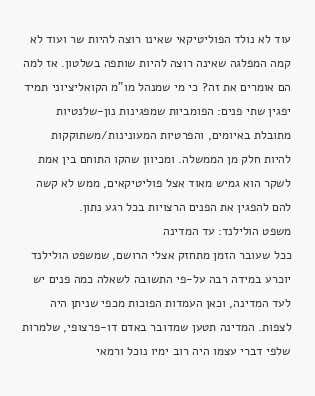עוד לא נולד הפוליטיקאי שאינו רוצה להיות שר ועוד לא קמה המפלגה שאינה רוצה להיות שותפה בשלטון. אז למה הם אומרים את זה? כי מי שמנהל מו"מ הקואליציוני תמיד יפגין שתי פנים: הפומביות שמפגינות נון-שלנטיות מתובלת באיומים, והפרטיות המעונינות/משתוקקות להיות חלק מן הממשלה. ומכיוון שהקו התוחם בין אמת לשקר הוא גמיש מאוד אצל פוליטיקאים, ממש לא קשה להם להפגין את הפנים הרצויות בכל רגע נתון.
משפט הולילנד: עד המדינה
ככל שעובר הזמן מתחזק אצלי הרושם, שמשפט הולילנד יוכרע במידה רבה על-פי התשובה לשאלה כמה פנים יש לעד המדינה, וכאן העמדות הפוכות מכפי שניתן היה לצפות. המדינה תטען שמדובר באדם דו-פרצופי, שלמרות שלפי דברי עצמו היה רוב ימיו נוכל ורמאי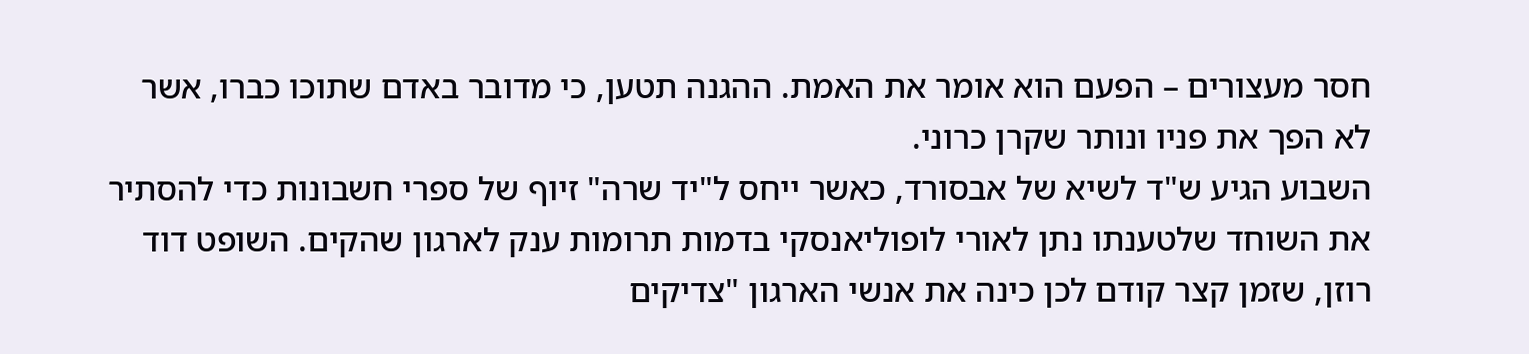חסר מעצורים – הפעם הוא אומר את האמת. ההגנה תטען, כי מדובר באדם שתוכו כברו, אשר לא הפך את פניו ונותר שקרן כרוני.
השבוע הגיע ש"ד לשיא של אבסורד, כאשר ייחס ל"יד שרה" זיוף של ספרי חשבונות כדי להסתיר את השוחד שלטענתו נתן לאורי לופוליאנסקי בדמות תרומות ענק לארגון שהקים. השופט דוד רוזן, שזמן קצר קודם לכן כינה את אנשי הארגון "צדיקים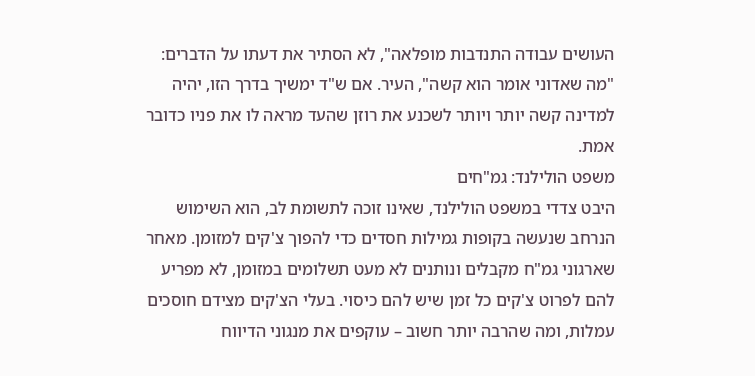העושים עבודה התנדבות מופלאה", לא הסתיר את דעתו על הדברים: "מה שאדוני אומר הוא קשה", העיר. אם ש"ד ימשיך בדרך הזו, יהיה למדינה קשה יותר ויותר לשכנע את רוזן שהעד מראה לו את פניו כדובר אמת.
משפט הולילנד: גמ"חים
היבט צדדי במשפט הולילנד, שאינו זוכה לתשומת לב, הוא השימוש הנרחב שנעשה בקופות גמילות חסדים כדי להפוך צ'קים למזומן. מאחר שארגוני גמ"ח מקבלים ונותנים לא מעט תשלומים במזומן, לא מפריע להם לפרוט צ'קים כל זמן שיש להם כיסוי. בעלי הצ'קים מצידם חוסכים עמלות, ומה שהרבה יותר חשוב – עוקפים את מנגוני הדיווח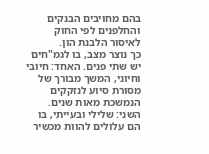בהם מחויבים הבנקים והחלפנים לפי החוק לאיסור הלבנת הון.
כך נוצר מצב, בו לגמ"חים יש שתי פנים. האחד: חיובי וחיוני, המשך מבורך של מסורת סיוע לנזקקים הנמשכת מאות שנים. השני: שלילי ובעייתי, בו הם עלולים להוות מכשיר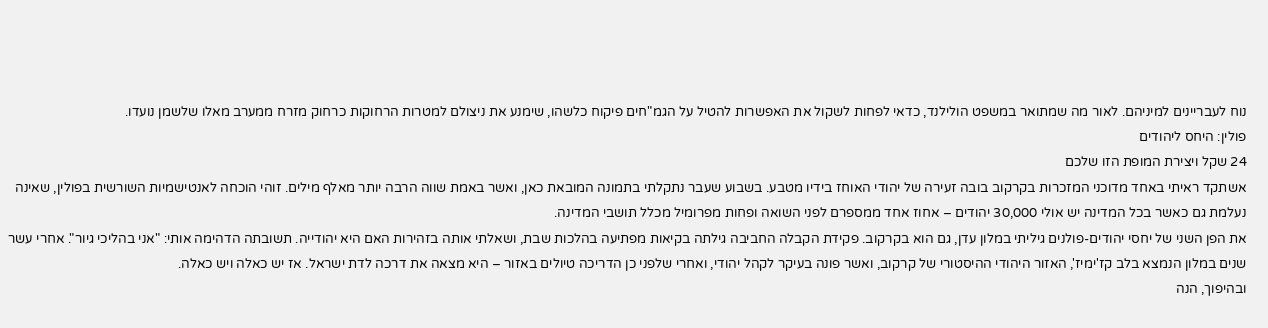נוח לעבריינים למיניהם. לאור מה שמתואר במשפט הולילנד, כדאי לפחות לשקול את האפשרות להטיל על הגמ"חים פיקוח כלשהו, שימנע את ניצולם למטרות הרחוקות כרחוק מזרח ממערב מאלו שלשמן נועדו.
פולין: היחס ליהודים
24 שקל ויצירת המופת הזו שלכם
אשתקד ראיתי באחד מדוכני המזכרות בקרקוב בובה זעירה של יהודי האוחז בידיו מטבע. בשבוע שעבר נתקלתי בתמונה המובאת כאן, ואשר באמת שווה הרבה יותר מאלף מילים. זוהי הוכחה לאנטישמיות השורשית בפולין, שאינה נעלמת גם כאשר בכל המדינה יש אולי 30,000 יהודים – אחוז אחד ממספרם לפני השואה ופחות מפרומיל מכלל תושבי המדינה.
את הפן השני של יחסי יהודים-פולנים גיליתי במלון עדן, גם הוא בקרקוב. פקידת הקבלה החביבה גילתה בקיאות מפתיעה בהלכות שבת, ושאלתי אותה בזהירות האם היא יהודייה. תשובתה הדהימה אותי: "אני בהליכי גיור". אחרי עשר שנים במלון הנמצא בלב קז'ימיז', האזור היהודי ההיסטורי של קרקוב, ואשר פונה בעיקר לקהל יהודי, ואחרי שלפני כן הדריכה טיולים באזור – היא מצאה את דרכה לדת ישראל. אז יש כאלה ויש כאלה.
ובהיפוך, הנה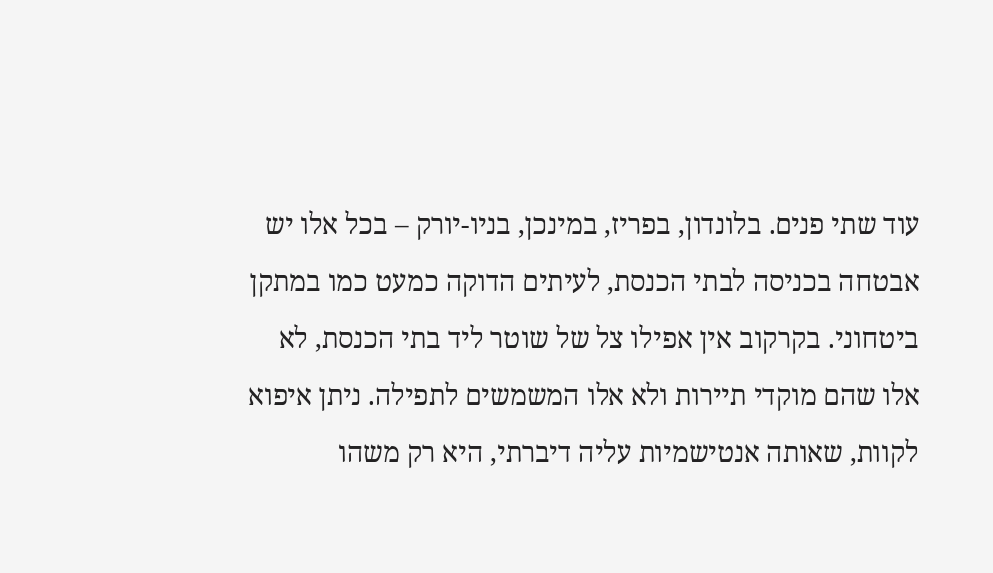עוד שתי פנים. בלונדון, בפריז, במינכן, בניו-יורק – בכל אלו יש אבטחה בכניסה לבתי הכנסת, לעיתים הדוקה כמעט כמו במתקן ביטחוני. בקרקוב אין אפילו צל של שוטר ליד בתי הכנסת, לא אלו שהם מוקדי תיירות ולא אלו המשמשים לתפילה. ניתן איפוא לקוות, שאותה אנטישמיות עליה דיברתי, היא רק משהו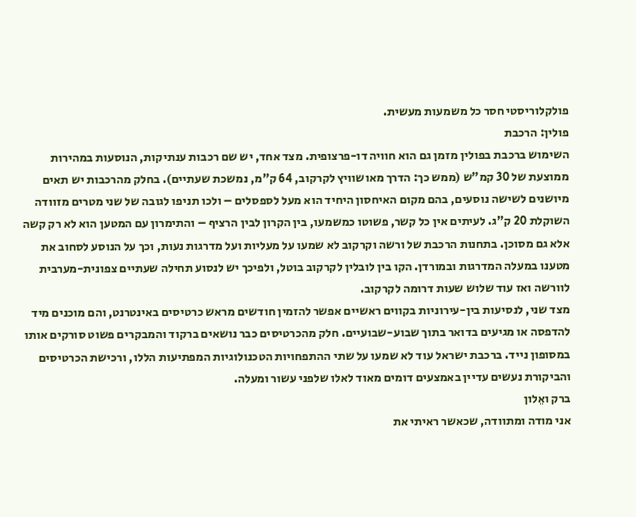פולקלוריסטי חסר כל משמעות מעשית.
פולין: הרכבת
השימוש ברכבת בפולין מזמן גם הוא חוויה דו-פרצופית. מצד אחד, יש שם רכבות ענתיקות, הנוסעות במהירות ממוצעת של 30 קמ"ש (ממש כך: הדרך מאושוויץ לקרקוב, 64 ק"מ, נמשכת שעתיים). בחלק מהרכבות יש תאים מיושנים לשישה נוסעים, בהם מקום האיחסון היחיד הוא מעל לספסלים – ולכו תניפו לגובה של שני מטרים מזוודה השוקלת 20 ק"ג. לעיתים אין כל קשר, פשוטו כמשמעו, בין הקרון לבין הרציף – והתימרון עם המטען הוא לא רק קשה אלא גם מסוכן. בתחנות הרכבת של ורשה וקרקוב לא שמעו על מעליות ועל מדרגות נעות, וכך על הנוסע לסחוב את מטענו במעלה המדרגות ובמורדן. הקו בין לובלין לקרקוב בוטל, ולפיכך יש לנסוע תחילה שעתיים צפונית-מערבית לוורשה ואז עוד שלוש שעות דרומה לקרקוב.
מצד שני, לנסיעות בין-עירוניות בקווים ראשיים אפשר להזמין חודשים מראש כרטיסים באינטרנט, והם מוכנים מיד להדפסה או מגיעים בדואר בתוך שבוע-שבועיים. חלק מהכרטיסים כבר נושאים ברקוד והמבקרים פשוט סורקים אותו במסופון נייד. ברכבת ישראל עוד לא שמעו על שתי ההתפחויות הטכנולוגיות המפתיעות הללו, ורכישת הכרטיסים והביקורת נעשים עדיין באמצעים דומים מאוד לאלו שלפני עשור ומעלה.
ברק ואֵלון
אני מודה ומתוודה, שכאשר ראיתי את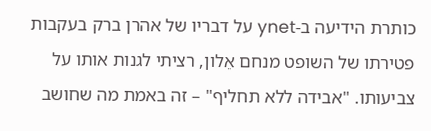כותרת הידיעה ב-ynet על דבריו של אהרן ברק בעקבות פטירתו של השופט מנחם אֵלון, רציתי לגנות אותו על צביעותו. "אבידה ללא תחליף" – זה באמת מה שחושב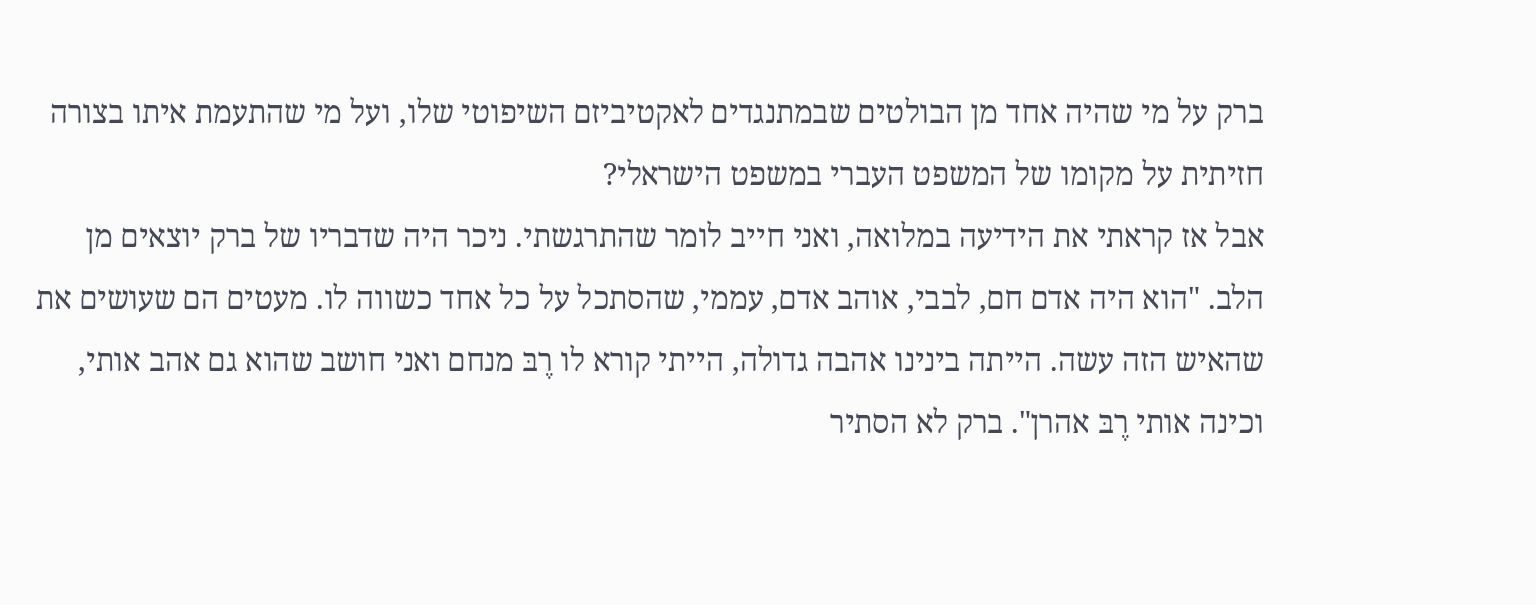ברק על מי שהיה אחד מן הבולטים שבמתנגדים לאקטיביזם השיפוטי שלו, ועל מי שהתעמת איתו בצורה חזיתית על מקומו של המשפט העברי במשפט הישראלי?
אבל אז קראתי את הידיעה במלואה, ואני חייב לומר שהתרגשתי. ניכר היה שדבריו של ברק יוצאים מן הלב. "הוא היה אדם חם, לבבי, אוהב אדם, עממי, שהסתכל על כל אחד כשווה לו. מעטים הם שעושים את שהאיש הזה עשה. הייתה בינינו אהבה גדולה, הייתי קורא לו רֶבּ מנחם ואני חושב שהוא גם אהב אותי, וכינה אותי רֶבּ אהרן". ברק לא הסתיר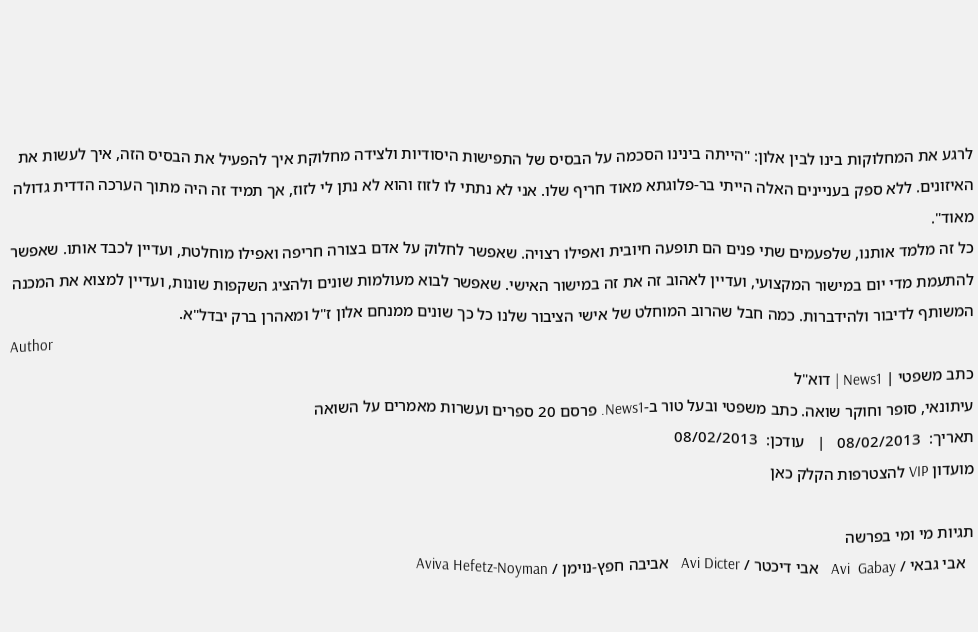לרגע את המחלוקות בינו לבין אלון: "הייתה בינינו הסכמה על הבסיס של התפישות היסודיות ולצידה מחלוקת איך להפעיל את הבסיס הזה, איך לעשות את האיזונים. ללא ספק בעניינים האלה הייתי בר-פלוגתא מאוד חריף שלו. אני לא נתתי לו לזוז והוא לא נתן לי לזוז, אך תמיד זה היה מתוך הערכה הדדית גדולה מאוד".
כל זה מלמד אותנו, שלפעמים שתי פנים הם תופעה חיובית ואפילו רצויה. שאפשר לחלוק על אדם בצורה חריפה ואפילו מוחלטת, ועדיין לכבד אותו. שאפשר להתעמת מדי יום במישור המקצועי, ועדיין לאהוב זה את זה במישור האישי. שאפשר לבוא מעולמות שונים ולהציג השקפות שונות, ועדיין למצוא את המכנה המשותף לדיבור ולהידברות. כמה חבל שהרוב המוחלט של אישי הציבור שלנו כל כך שונים ממנחם אלון ז"ל ומאהרן ברק יבדל"א.
Author
כתב משפטי | News1 | דוא"ל
עיתונאי, סופר וחוקר שואה. כתב משפטי ובעל טור ב-News1. פרסם 20 ספרים ועשרות מאמרים על השואה
תאריך:  08/02/2013   |   עודכן:  08/02/2013
מועדון VIP להצטרפות הקלק כאן

תגיות מי ומי בפרשה
  אבי גבאי / Avi  Gabay   אבי דיכטר / Avi Dicter   אביבה חפץ-נוימן / Aviva Hefetz-Noyman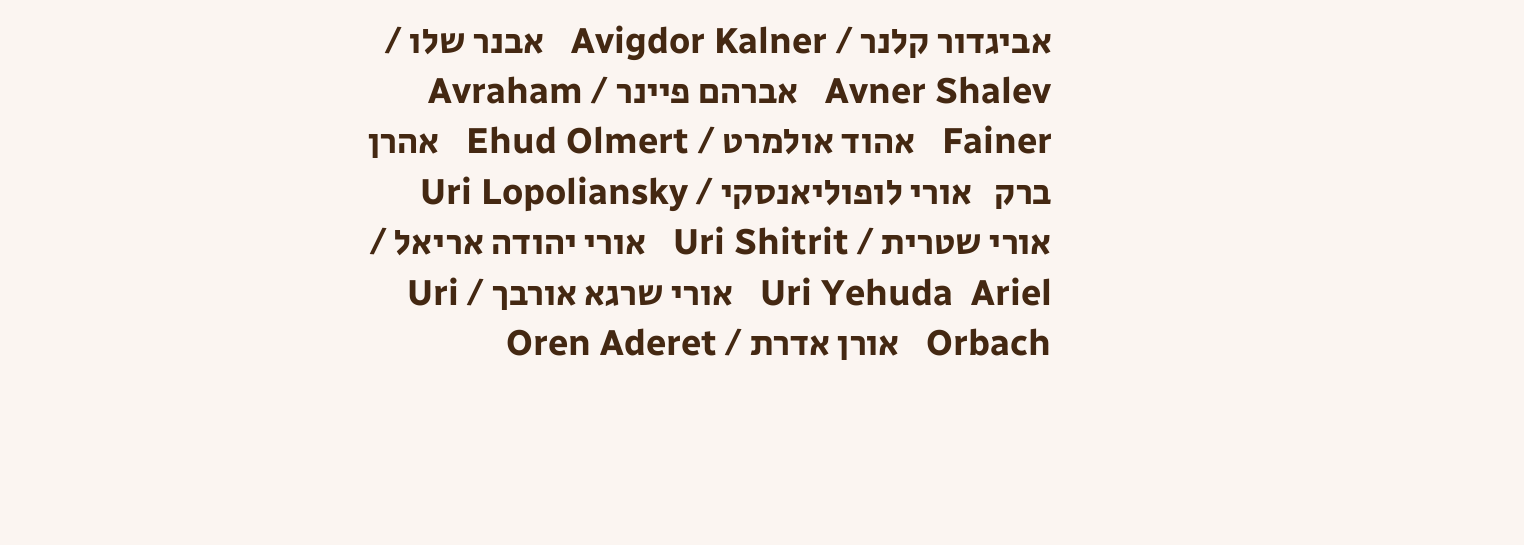אביגדור קלנר / Avigdor Kalner   אבנר שלו / Avner Shalev   אברהם פיינר / Avraham Fainer   אהוד אולמרט / Ehud Olmert   אהרן ברק   אורי לופוליאנסקי / Uri Lopoliansky   אורי שטרית / Uri Shitrit   אורי יהודה אריאל / Uri Yehuda  Ariel   אורי שרגא אורבך / Uri  Orbach   אורן אדרת / Oren Aderet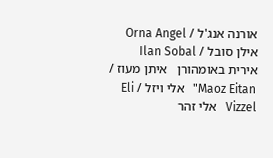אורנה אנג'ל / Orna Angel   אילן סובל / Ilan Sobal   אירית באומהורן   איתן מעוז /  Maoz Eitan"   אלי ויזל / Eli Vizzel   אלי זהר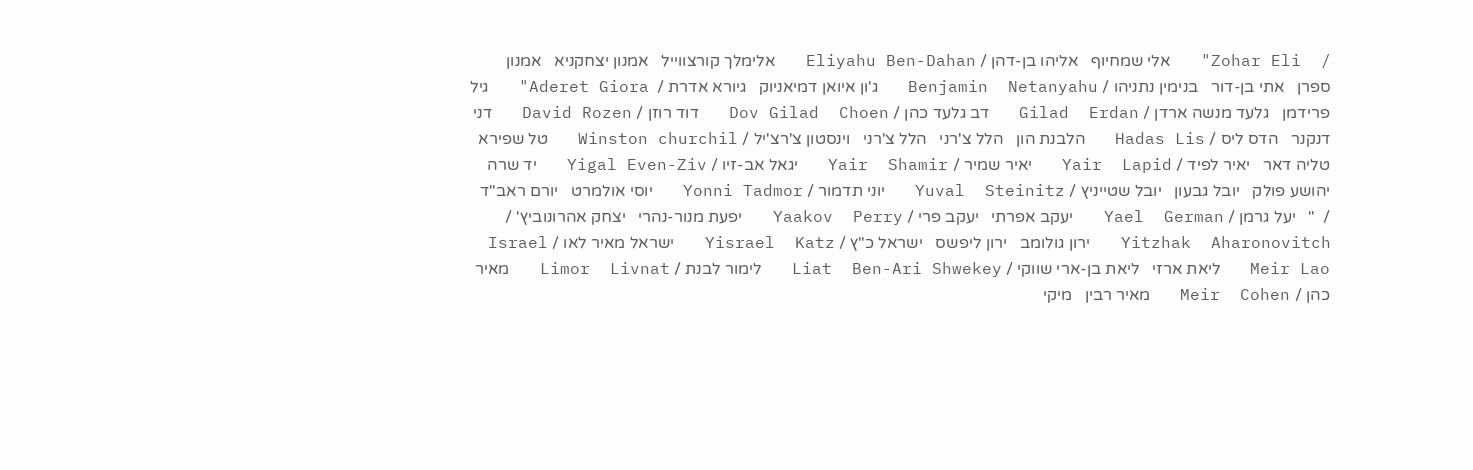/  Zohar Eli"   אלי שמחיוף   אליהו בן-דהן / Eliyahu Ben-Dahan   אלימלך קורצווייל   אמנון יצחקניא   אמנון ספרן   אתי בן-דור   בנימין נתניהו / Benjamin  Netanyahu   ג'ון איואן דמיאניוק   גיורא אדרת /  Aderet Giora"   גיל פרידמן   גלעד מנשה ארדן / Gilad  Erdan   דב גלעד כהן / Dov Gilad  Choen   דוד רוזן / David Rozen   דני דנקנר   הדס ליס / Hadas Lis   הלבנת הון   הלל צ'רני   הלל צ'רני   וינסטון צ'רצ'יל / Winston churchil   טל שפירא   טליה דאר   יאיר לפיד / Yair  Lapid   יאיר שמיר / Yair  Shamir   יגאל אב-זיו / Yigal Even-Ziv   יד שרה   יהושע פולק   יובל גבעון   יובל שטייניץ / Yuval  Steinitz   יוני תדמור / Yonni Tadmor   יוסי אולמרט   יורם ראב"ד /  "   יעל גרמן / Yael  German   יעקב אפרתי   יעקב פרי / Yaakov  Perry   יפעת מנור-נהרי   יצחק אהרונוביץ' / Yitzhak  Aharonovitch   ירון גולומב   ירון ליפשס   ישראל כ"ץ / Yisrael  Katz   ישראל מאיר לאו / Israel Meir Lao   ליאת ארזי   ליאת בן-ארי שווקי / Liat  Ben-Ari Shwekey   לימור לבנת / Limor  Livnat   מאיר כהן / Meir  Cohen   מאיר רבין   מיקי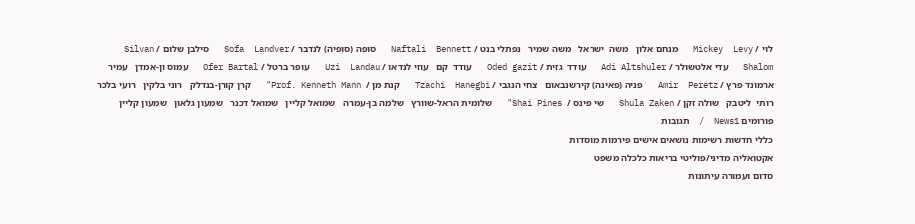לוי / Mickey  Levy   מנחם אלון   משה  ישראל   משה שמיר   נפתלי בנט / Naftali  Bennett   סופה (סופיה) לנדבר / Sofa  Landver   סילבן שלום / Silvan  Shalom   עדי אלטשולר / Adi Altshuler   עודד  גזית / Oded gazit   עודד  קם   עוזי לנדאו / Uzi  Landau   עופר ברטל / Ofer Bartal   עמוס ון-אמדן   עמיר ארמונד פרץ / Amir  Peretz   פניה (פאינה) קירשנבאום   צחי הנגבי / Tzachi  Hanegbi   קנת מן /  Prof. Kenneth Mann"   קרן קורן-בנדלק   רוני בלקין   רועי בלכר   רותי  ליטבק   שולה זקן / Shula Zaken   שי פינס /  Shai Pines"   שלומית הראל-שוורץ   שלמה בן-עמרה   שמואל קליין   שמואל דכנר   שמעון גלאון   שמעון קליין
פורומים News1  /  תגובות
כללי חדשות רשימות נושאים אישים פירמות מוסדות
אקטואליה מדיני/פוליטי בריאות כלכלה משפט
סדום ועמורה עיתונות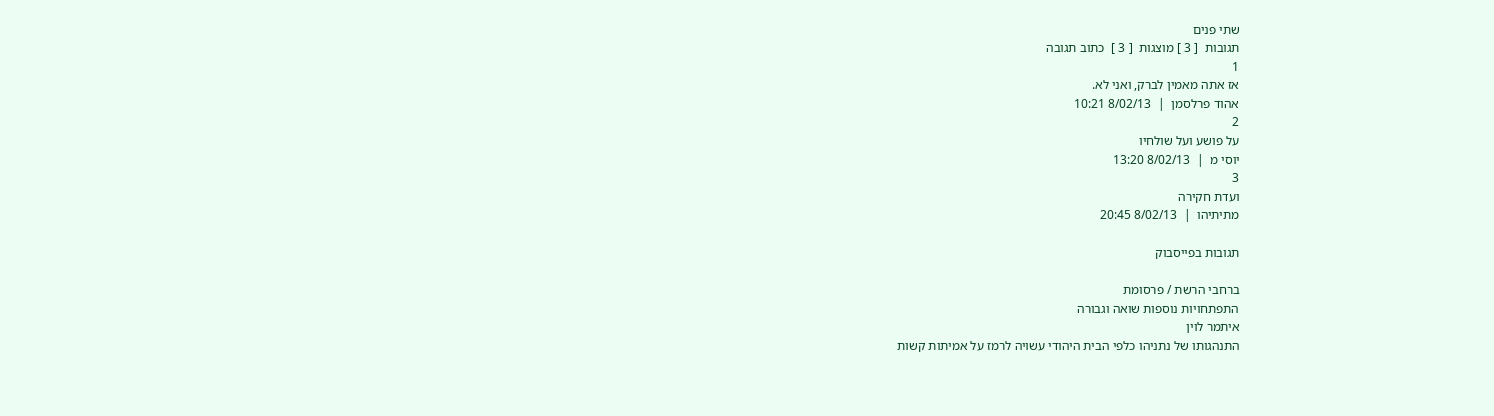שתי פנים
תגובות  [ 3 ] מוצגות  [ 3 ]  כתוב תגובה
1
אז אתה מאמין לברק, ואני לא.
אהוד פרלסמן  |  8/02/13 10:21
2
על פושע ועל שולחיו
יוסי מ  |  8/02/13 13:20
3
ועדת חקירה
מתיתיהו  |  8/02/13 20:45

תגובות בפייסבוק

ברחבי הרשת / פרסומת
התפתחויות נוספות שואה וגבורה
איתמר לוין
התנהגותו של נתניהו כלפי הבית היהודי עשויה לרמז על אמיתות קשות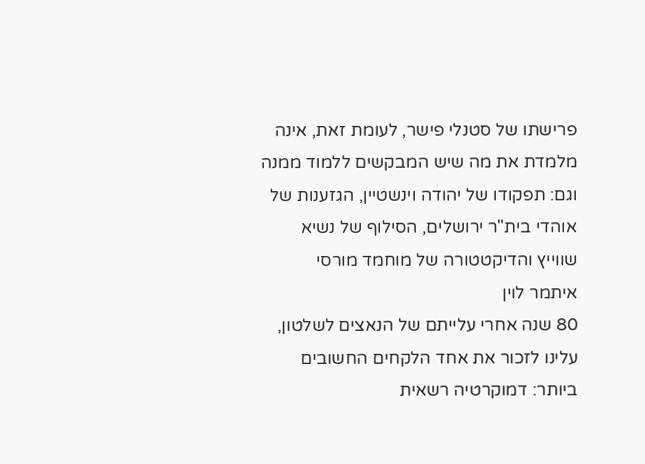פרישתו של סטנלי פישר, לעומת זאת, אינה מלמדת את מה שיש המבקשים ללמוד ממנה    וגם: תפקודו של יהודה וינשטיין, הגזענות של אוהדי בית"ר ירושלים, הסילוף של נשיא שווייץ והדיקטטורה של מוחמד מורסי
איתמר לוין
80 שנה אחרי עלייתם של הנאצים לשלטון, עלינו לזכור את אחד הלקחים החשובים ביותר: דמוקרטיה רשאית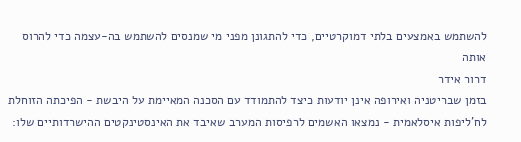להשתמש באמצעים בלתי דמוקרטיים, כדי להתגונן מפני מי שמנסים להשתמש בה-עצמה כדי להרוס אותה
דרור אידר
בזמן שבריטניה ואירופה אינן יודעות כיצד להתמודד עם הסכנה המאיימת על היבשת - הפיכתה הזוחלת לח'ליפות איסלאמית - נמצאו האשמים לרפיסות המערב שאיבד את האינסטינקטים ההישרדותיים שלו: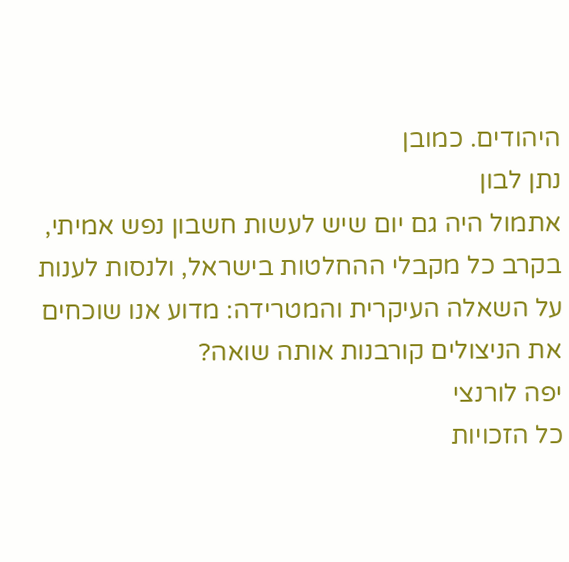היהודים. כמובן
נתן לבון
אתמול היה גם יום שיש לעשות חשבון נפש אמיתי, בקרב כל מקבלי ההחלטות בישראל, ולנסות לענות על השאלה העיקרית והמטרידה: מדוע אנו שוכחים את הניצולים קורבנות אותה שואה?
יפה לורנצי
כל הזכויות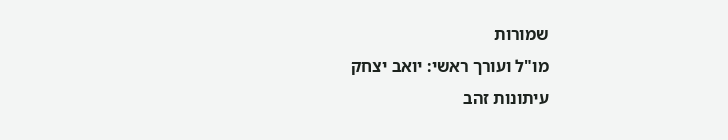שמורות
מו"ל ועורך ראשי: יואב יצחק
עיתונות זהב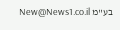בע"מ New@News1.co.il